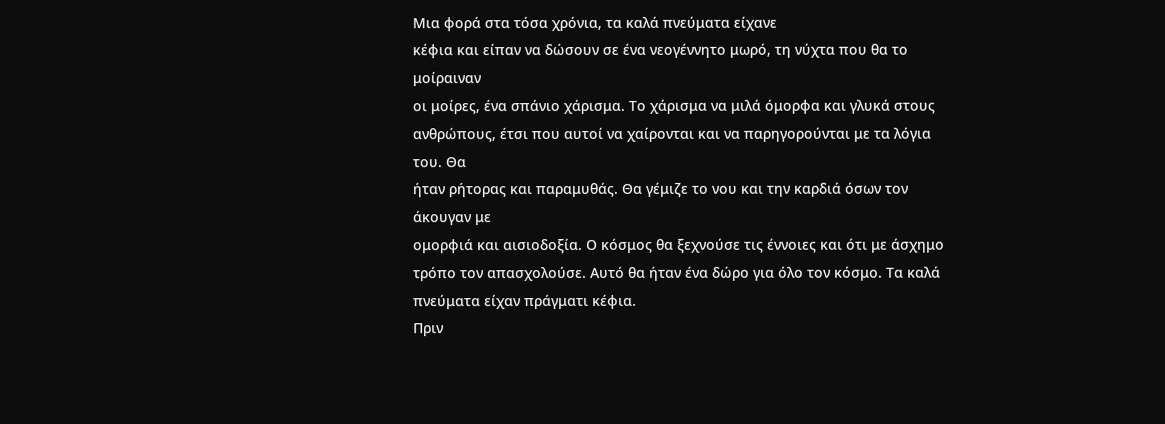Μια φορά στα τόσα χρόνια, τα καλά πνεύματα είχανε
κέφια και είπαν να δώσουν σε ένα νεογέννητο μωρό, τη νύχτα που θα το μοίραιναν
οι μοίρες, ένα σπάνιο χάρισμα. Το χάρισμα να μιλά όμορφα και γλυκά στους
ανθρώπους, έτσι που αυτοί να χαίρονται και να παρηγορούνται με τα λόγια του. Θα
ήταν ρήτορας και παραμυθάς. Θα γέμιζε το νου και την καρδιά όσων τον άκουγαν με
ομορφιά και αισιοδοξία. Ο κόσμος θα ξεχνούσε τις έννοιες και ότι με άσχημο
τρόπο τον απασχολούσε. Αυτό θα ήταν ένα δώρο για όλο τον κόσμο. Τα καλά
πνεύματα είχαν πράγματι κέφια.
Πριν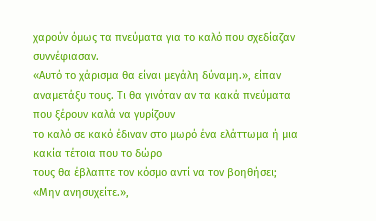χαρούν όμως τα πνεύματα για το καλό που σχεδίαζαν
συννέφιασαν.
«Αυτό το χάρισμα θα είναι μεγάλη δύναμη.», είπαν
αναμετάξυ τους. Τι θα γινόταν αν τα κακά πνεύματα που ξέρουν καλά να γυρίζουν
το καλό σε κακό έδιναν στο μωρό ένα ελάττωμα ή μια κακία τέτοια που το δώρο
τους θα έβλαπτε τον κόσμο αντί να τον βοηθήσει;
«Μην ανησυχείτε.»,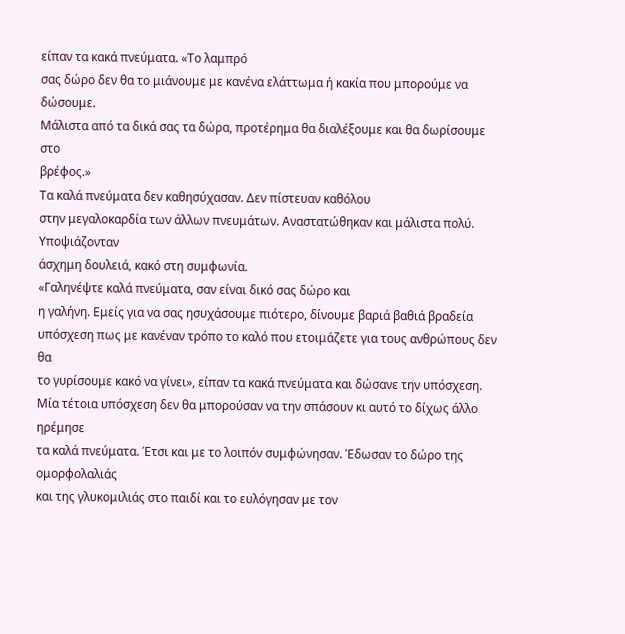είπαν τα κακά πνεύματα. «Το λαμπρό
σας δώρο δεν θα το μιάνουμε με κανένα ελάττωμα ή κακία που μπορούμε να δώσουμε.
Μάλιστα από τα δικά σας τα δώρα, προτέρημα θα διαλέξουμε και θα δωρίσουμε στο
βρέφος.»
Τα καλά πνεύματα δεν καθησύχασαν. Δεν πίστευαν καθόλου
στην μεγαλοκαρδία των άλλων πνευμάτων. Αναστατώθηκαν και μάλιστα πολύ. Υποψιάζονταν
άσχημη δουλειά, κακό στη συμφωνία.
«Γαληνέψτε καλά πνεύματα, σαν είναι δικό σας δώρο και
η γαλήνη. Εμείς για να σας ησυχάσουμε πιότερο, δίνουμε βαριά βαθιά βραδεία
υπόσχεση πως με κανέναν τρόπο το καλό που ετοιμάζετε για τους ανθρώπους δεν θα
το γυρίσουμε κακό να γίνει», είπαν τα κακά πνεύματα και δώσανε την υπόσχεση.
Μία τέτοια υπόσχεση δεν θα μπορούσαν να την σπάσουν κι αυτό το δίχως άλλο ηρέμησε
τα καλά πνεύματα. Έτσι και με το λοιπόν συμφώνησαν. Έδωσαν το δώρο της ομορφολαλιάς
και της γλυκομιλιάς στο παιδί και το ευλόγησαν με τον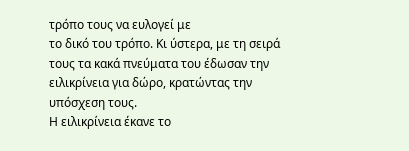τρόπο τους να ευλογεί με
το δικό του τρόπο. Κι ύστερα, με τη σειρά τους τα κακά πνεύματα του έδωσαν την
ειλικρίνεια για δώρο, κρατώντας την υπόσχεση τους.
Η ειλικρίνεια έκανε το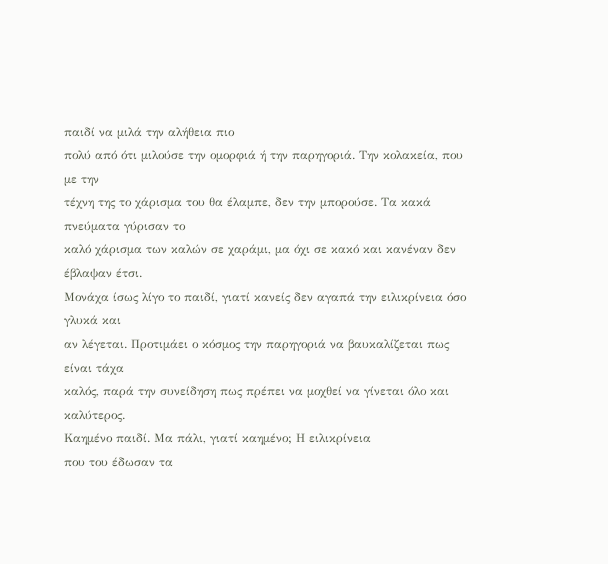παιδί να μιλά την αλήθεια πιο
πολύ από ότι μιλούσε την ομορφιά ή την παρηγοριά. Την κολακεία, που με την
τέχνη της το χάρισμα του θα έλαμπε, δεν την μπορούσε. Τα κακά πνεύματα γύρισαν το
καλό χάρισμα των καλών σε χαράμι, μα όχι σε κακό και κανέναν δεν έβλαψαν έτσι.
Μονάχα ίσως λίγο το παιδί, γιατί κανείς δεν αγαπά την ειλικρίνεια όσο γλυκά και
αν λέγεται. Προτιμάει ο κόσμος την παρηγοριά να βαυκαλίζεται πως είναι τάχα
καλός, παρά την συνείδηση πως πρέπει να μοχθεί να γίνεται όλο και καλύτερος.
Καημένο παιδί. Μα πάλι, γιατί καημένο; Η ειλικρίνεια
που του έδωσαν τα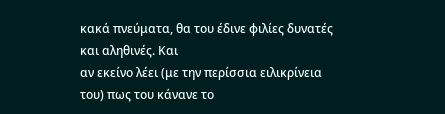κακά πνεύματα, θα του έδινε φιλίες δυνατές και αληθινές. Και
αν εκείνο λέει (με την περίσσια ειλικρίνεια του) πως του κάνανε το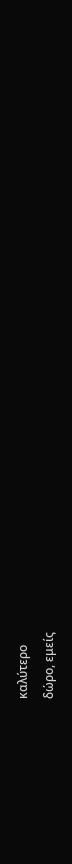καλύτερο
δώρο, εμείς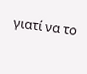γιατί να το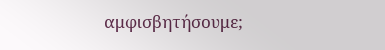αμφισβητήσουμε;